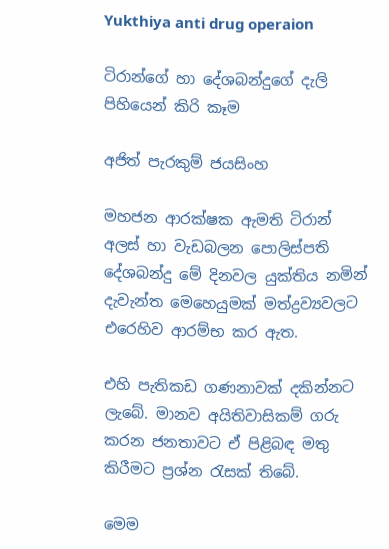Yukthiya anti drug operaion

ටිරාන්ගේ හා දේශබන්දුගේ දැලි පිහියෙන් කිරි කෑම

අජිත් පැරකුම් ජයසිංහ

මහජන ආරක්ෂක ඇමති ටිරාන් අලස් හා වැඩබලන පොලිස්පති දේශබන්දු මේ දිනවල යුක්තිය නමින් දැවැන්ත මෙහෙයුමක් මත්ද්‍රව්‍යවලට එරෙහිව ආරම්භ කර ඇත.

එහි පැතිකඩ ගණනාවක් දකින්නට ලැබේ. මානව අයිතිවාසිකම් ගරු කරන ජනතාවට ඒ පිළිබඳ මතු කිරීමට ප්‍රශ්න රැසක් තිබේ.

මෙම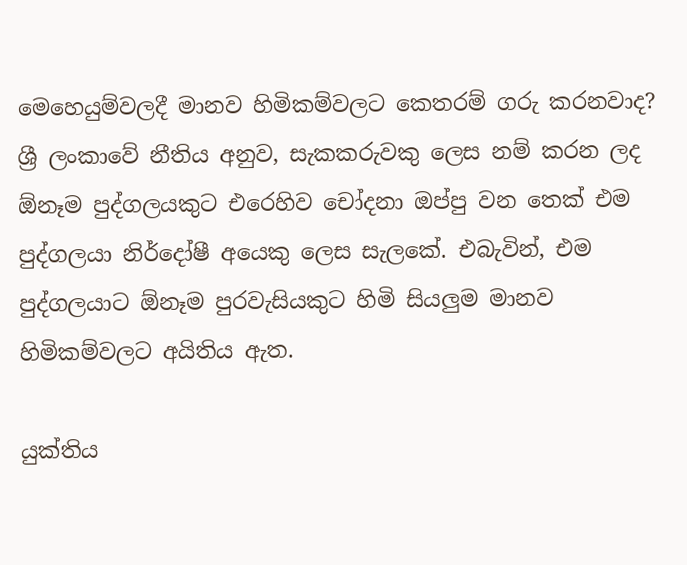මෙහෙයුම්වලදී මානව හිමිකම්වලට කෙතරම් ගරු කරනවාද? ශ්‍රී ලංකාවේ නීතිය අනුව, සැකකරුවකු ලෙස නම් කරන ලද ඕනෑම පුද්ගලයකුට එරෙහිව චෝදනා ඔප්පු වන තෙක් එම පුද්ගලයා නිර්දෝෂී අයෙකු ලෙස සැලකේ. එබැවින්, එම පුද්ගලයාට ඕනෑම පුරවැසියකුට හිමි සියලුම මානව හිමිකම්වලට අයිතිය ඇත.

යුක්තිය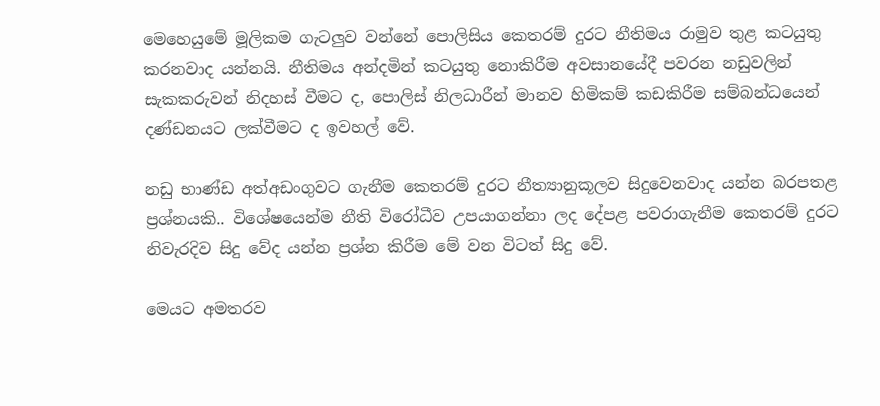මෙහෙයුමේ මූලිකම ගැටලුව වන්නේ පොලිසිය කෙතරම් දුරට නීතිමය රාමුව තුළ කටයුතු කරනවාද යන්නයි. නීතිමය අන්දමින් කටයුතු නොකිරීම අවසානයේදී පවරන නඩුවලින් සැකකරුවන් නිදහස් වීමට ද, පොලිස් නිලධාරීන් මානව හිමිකම් කඩකිරීම සම්බන්ධයෙන් දණ්ඩනයට ලක්වීමට ද ඉවහල් වේ.

නඩු භාණ්ඩ අත්අඩංගුවට ගැනීම කෙතරම් දුරට නීත්‍යානුකූලව සිදුවෙනවාද යන්න බරපතළ ප්‍රශ්නයකි.. විශේෂයෙන්ම නීති විරෝධීව උපයාගන්නා ලද දේපළ පවරාගැනීම කෙතරම් දුරට නිවැරදිව සිදු වේද යන්න ප්‍රශ්න කිරීම මේ වන විටත් සිදු වේ.

මෙයට අමතරව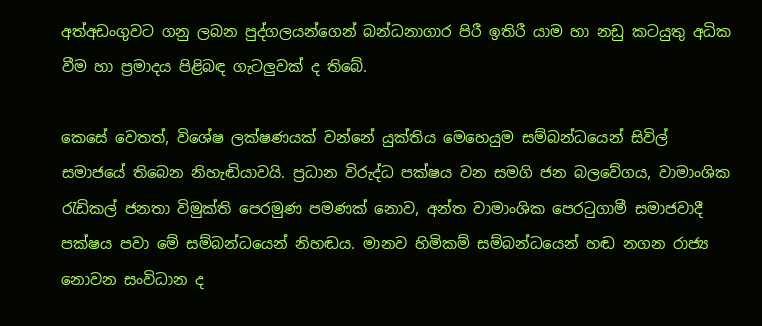අත්අඩංගුවට ගනු ලබන පුද්ගලයන්ගෙන් බන්ධනාගාර පිරී ඉතිරී යාම හා නඩු කටයුතු අධික වීම හා ප්‍රමාදය පිළිබඳ ගැටලුවක් ද තිබේ.

කෙසේ වෙතත්, විශේෂ ලක්ෂණයක් වන්නේ යුක්තිය මෙහෙයුම සම්බන්ධයෙන් සිවිල් සමාජයේ තිබෙන නිහැඬියාවයි. ප්‍රධාන විරුද්ධ පක්ෂය වන සමගි ජන බලවේගය, වාමාංශික රැඩිකල් ජනතා විමුක්ති පෙරමුණ පමණක් නොව, අන්ත වාමාංශික පෙරටුගාමී සමාජවාදී පක්ෂය පවා මේ සම්බන්ධයෙන් නිහඬය. මානව හිමිකම් සම්බන්ධයෙන් හඬ නගන රාජ්‍ය නොවන සංවිධාන ද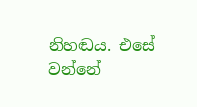නිහඬය. එසේ වන්නේ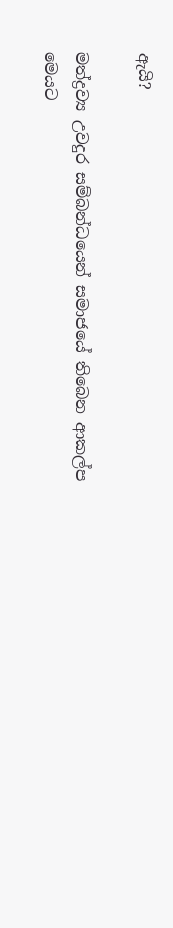ඇයි?

මත්ද්‍රව්‍ය උවදුර සම්බන්ධයෙන් සමාජයේ තිබෙන ආකල්ප මෙයට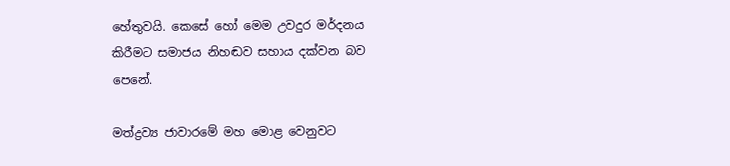හේතුවයි. කෙසේ හෝ මෙම උවදුර මර්දනය කිරීමට සමාජය නිහඬව සහාය දක්වන බව පෙනේ.

මත්ද්‍රව්‍ය ජාවාරමේ මහ මොළ වෙනුවට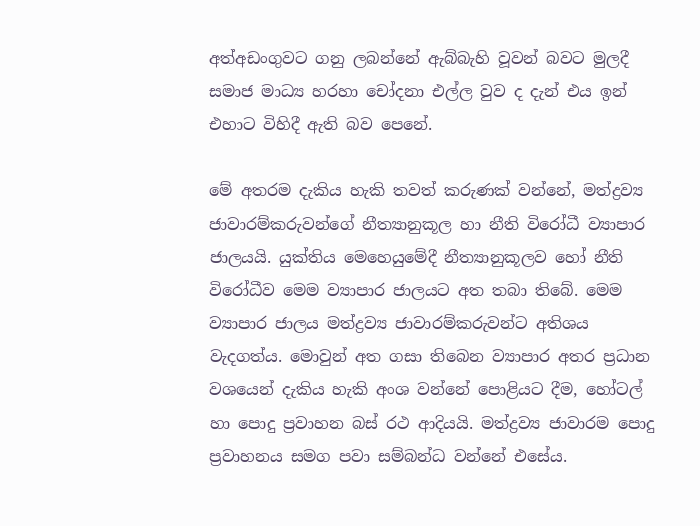අත්අඩංගුවට ගනු ලබන්නේ ඇබ්බැහි වූවන් බවට මුලදී සමාජ මාධ්‍ය හරහා චෝදනා එල්ල වුව ද දැන් එය ඉන් එහාට විහිදී ඇති බව පෙනේ.

මේ අතරම දැකිය හැකි තවත් කරුණක් වන්නේ, මත්ද්‍රව්‍ය ජාවාරම්කරුවන්ගේ නීත්‍යානුකූල හා නීති විරෝධී ව්‍යාපාර ජාලයයි. යුක්තිය මෙහෙයුමේදී නීත්‍යානුකූලව හෝ නීති විරෝධීව මෙම ව්‍යාපාර ජාලයට අත තබා තිබේ. මෙම ව්‍යාපාර ජාලය මත්ද්‍රව්‍ය ජාවාරම්කරුවන්ට අතිශය වැදගත්ය. මොවුන් අත ගසා තිබෙන ව්‍යාපාර අතර ප්‍රධාන වශයෙන් දැකිය හැකි අංශ වන්නේ පොළියට දීම, හෝටල් හා පොදු ප්‍රවාහන බස් රථ ආදියයි. මත්ද්‍රව්‍ය ජාවාරම පොදු ප්‍රවාහනය සමග පවා සම්බන්ධ වන්නේ එසේය.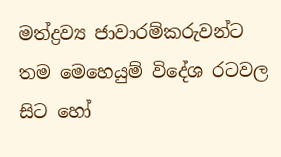මත්ද්‍රව්‍ය ජාවාරම්කරුවන්ට තම මෙහෙයුම් විදේශ රටවල සිට හෝ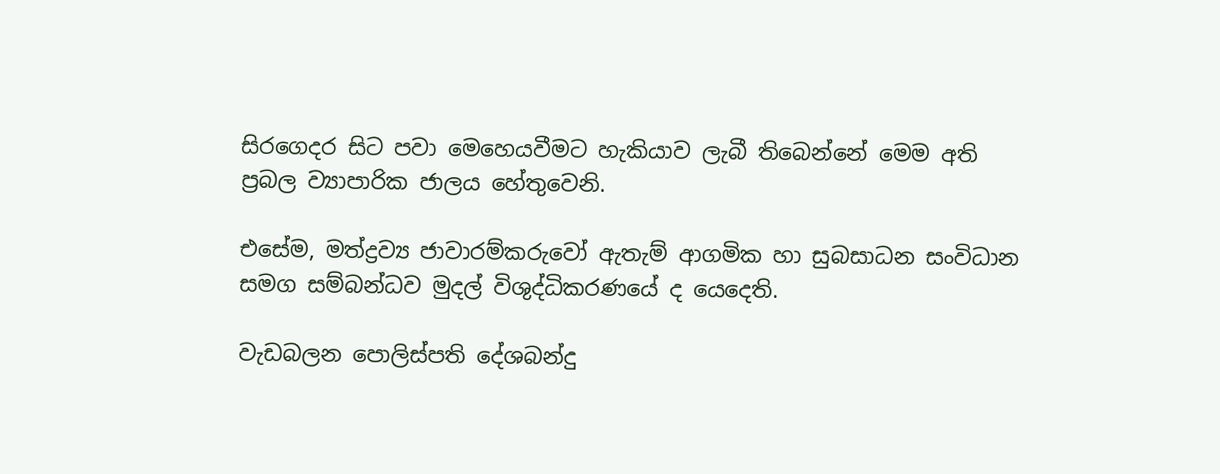සිරගෙදර සිට පවා මෙහෙයවීමට හැකියාව ලැබී තිබෙන්නේ මෙම අති ප්‍රබල ව්‍යාපාරික ජාලය හේතුවෙනි.

එසේම, මත්ද්‍රව්‍ය ජාවාරම්කරුවෝ ඇතැම් ආගමික හා සුබසාධන සංවිධාන සමග සම්බන්ධව මුදල් විශුද්ධිකරණයේ ද යෙදෙති.

වැඩබලන පොලිස්පති දේශබන්දු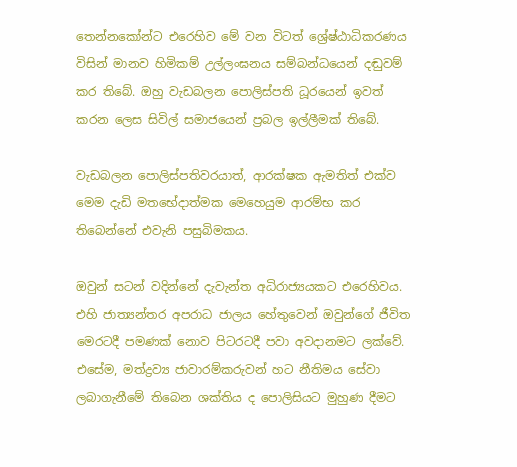තෙන්නකෝන්ට එරෙහිව මේ වන විටත් ශ්‍රේෂ්ඨාධිකරණය විසින් මානව හිමිකම් උල්ලංඝනය සම්බන්ධයෙන් දඬුවම් කර තිබේ. ඔහු වැඩබලන පොලිස්පති ධූරයෙන් ඉවත් කරන ලෙස සිවිල් සමාජයෙන් ප්‍රබල ඉල්ලීමක් තිබේ.

වැඩබලන පොලිස්පතිවරයාත්, ආරක්ෂක ඇමතිත් එක්ව මෙම දැඩි මතභේදාත්මක මෙහෙයුම ආරම්භ කර තිබෙන්නේ එවැනි පසුබිමකය.

ඔවුන් සටන් වදින්නේ දැවැන්ත අධිරාජ්‍යයකට එරෙහිවය. එහි ජාත්‍යන්තර අපරාධ ජාලය හේතුවෙන් ඔවුන්ගේ ජීවිත මෙරටදී පමණක් නොව පිටරටදී පවා අවදානමට ලක්වේ. එසේම, මත්ද්‍රව්‍ය ජාවාරම්කරුවන් හට නීතිමය සේවා ලබාගැනීමේ තිබෙන ශක්තිය ද පොලිසියට මුහුණ දීමට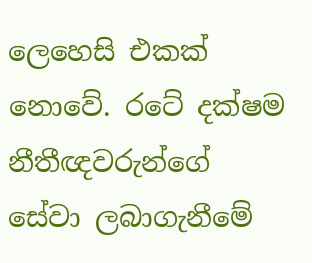ලෙහෙසි එකක් නොවේ. රටේ දක්ෂම නීතීඥවරුන්ගේ සේවා ලබාගැනීමේ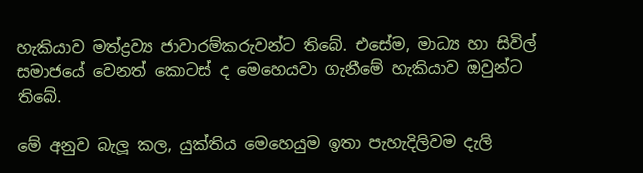හැකියාව මත්ද්‍රව්‍ය ජාවාරම්කරුවන්ට තිබේ. එසේම, මාධ්‍ය හා සිවිල් සමාජයේ වෙනත් කොටස් ද මෙහෙයවා ගැනීමේ හැකියාව ඔවුන්ට තිබේ.

මේ අනුව බැලූ කල, යුක්තිය මෙහෙයුම ඉතා පැහැදිලිවම දැලි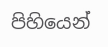පිහියෙන්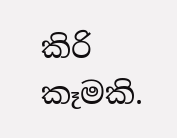කිරි කෑමකි.